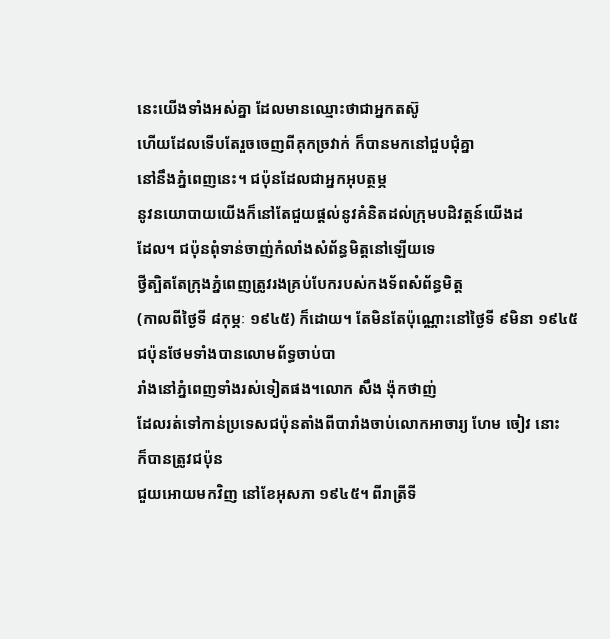នេះយើងទាំងអស់គ្នា ដែលមានឈ្មោះថាជាអ្នកតស៊ូ
ហើយដែលទើបតែរួចចេញពីគុកច្រវាក់ ក៏បានមកនៅជួបជុំគ្នា
នៅនឹងភ្នំពេញនេះ។ ជប៉ុនដែលជាអ្នកអុបត្ថម្ភ
នូវនយោបាយយើងក៏នៅតែជួយផ្ដល់នូវគំនិតដល់ក្រុមបដិវត្ដន៍យើងដ
ដែល។ ជប៉ុនពុំទាន់ចាញ់កំលាំងសំព័ន្ធមិត្ដនៅឡើយទេ
ថ្វីត្បិតតែក្រុងភ្នំពេញត្រូវរងគ្រប់បែករបស់កងទ័ពសំព័ន្ធមិត្ដ
(កាលពីថ្ងៃទី ៨កុម្ភៈ ១៩៤៥) ក៏ដោយ។ តែមិនតែប៉ុណ្ណោះនៅថ្ងៃទី ៩មិនា ១៩៤៥
ជប៉ុនថែមទាំងបានលោមព័ទ្ធចាប់បា
រាំងនៅភ្នំពេញទាំងរស់ទៀតផង។លោក សឹង ង៉ុកថាញ់
ដែលរត់ទៅកាន់ប្រទេសជប៉ុនតាំងពីបារាំងចាប់លោកអាចារ្យ ហែម ចៀវ នោះ
ក៏បានត្រូវជប៉ុន
ជួយអោយមកវិញ នៅខែអុសភា ១៩៤៥។ ពីរាត្រីទី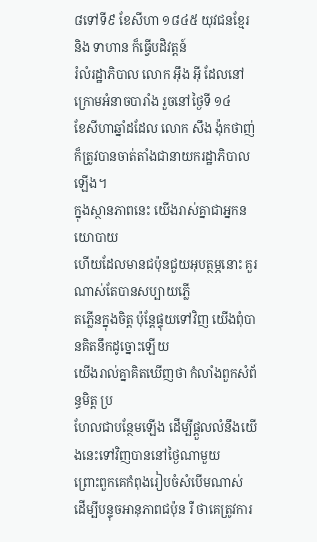៨ទៅទី៩ ខែសីហា ១៨៤៥ យុវជនខ្មែរ
និង ទាហាន ក៏ធ្វើបដិវត្ដន៍
រំលំរដ្ឋាភិបាល លោក អ៊ឹង អ៊ី ដែលនៅក្រោមអំនាចបារាំង រួចនៅថ្ងៃទី ១៤
ខែសីហាឆ្នាំដដែល លោក សឹង ង៉ុកថាញ់
ក៏ត្រូវបានចាត់តាំងជានាយករដ្ឋាភិបាលឡើង។
ក្នុងស្ថានភាពនេះ យើងរាស់គ្នាជាអ្នកនយោបាយ
ហើយដែលមានជប៉ុនជួយអុបត្ថម្ភនោះ គួរណាស់តែបានសប្បាយភ្លើ
តភ្លើនក្នុងចិត្ដ ប៉ុន្ដែផ្ទុយទៅវិញ យើងពុំបានគិតនឹកដូច្នោះឡើយ
យើងរាល់គ្នាគិតឃើញថា កំលាំងពួកសំព័ន្ធមិត្ដ ប្រ
ហែលជាបន្ថែមឡើង ដើម្បីផ្ដួលលំនឹងយើងនេះទៅវិញបាននៅថ្ងៃណាមួយ
ព្រោះពួកគេកំពុងរៀបចំសំបើមណាស់
ដើម្បីបន្ទុចអានុភាពជប៉ុន រឺ ថាគេត្រូវការ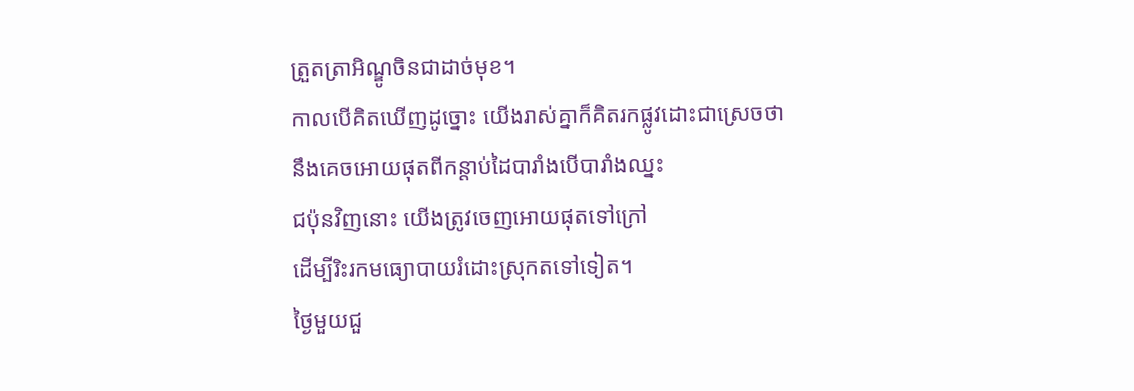ត្រួតត្រាអិណ្ឌូចិនជាដាច់មុខ។
កាលបើគិតឃើញដូច្នោះ យើងរាស់គ្នាក៏គិតរកផ្លូវដោះជាស្រេចថា
នឹងគេចអោយផុតពីកន្ដាប់ដៃបារាំងបើបារាំងឈ្នះ
ជប៉ុនវិញនោះ យើងត្រូវចេញអោយផុតទៅក្រៅ
ដើម្បីរិះរកមធ្យោបាយរំដោះស្រុកតទៅទៀត។
ថ្ងៃមួយជួ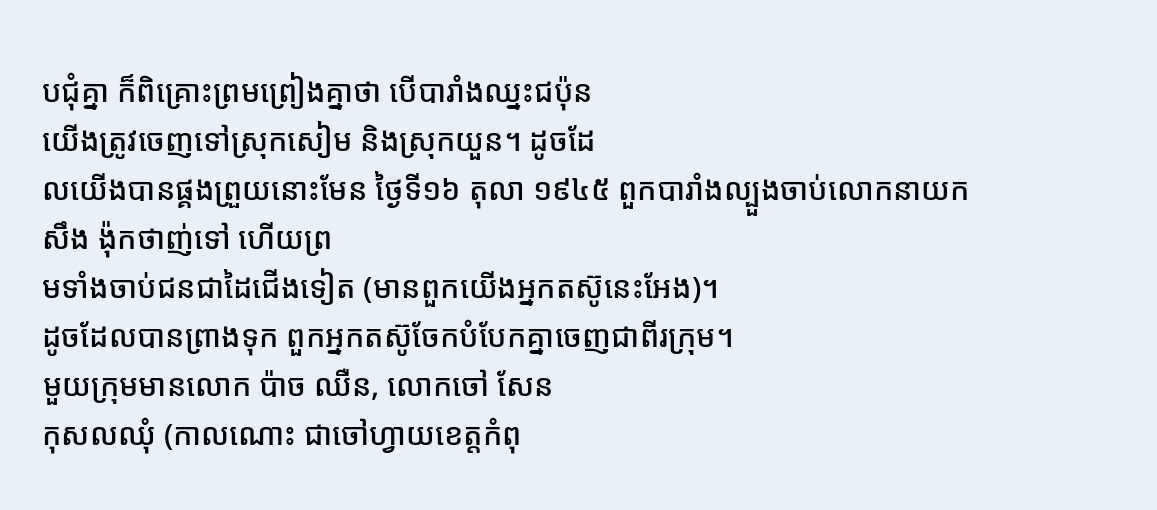បជុំគ្នា ក៏ពិគ្រោះព្រមព្រៀងគ្នាថា បើបារាំងឈ្នះជប៉ុន
យើងត្រូវចេញទៅស្រុកសៀម និងស្រុកយួន។ ដូចដែ
លយើងបានផ្គងព្រួយនោះមែន ថ្ងៃទី១៦ តុលា ១៩៤៥ ពួកបារាំងល្បួងចាប់លោកនាយក
សឹង ង៉ុកថាញ់ទៅ ហើយព្រ
មទាំងចាប់ជនជាដៃជើងទៀត (មានពួកយើងអ្នកតស៊ូនេះអែង)។
ដូចដែលបានព្រាងទុក ពួកអ្នកតស៊ូចែកបំបែកគ្នាចេញជាពីរក្រុម។
មួយក្រុមមានលោក ប៉ាច ឈឺន, លោកចៅ សែន
កុសលឈុំ (កាលណោះ ជាចៅហ្វាយខេត្ដកំពុ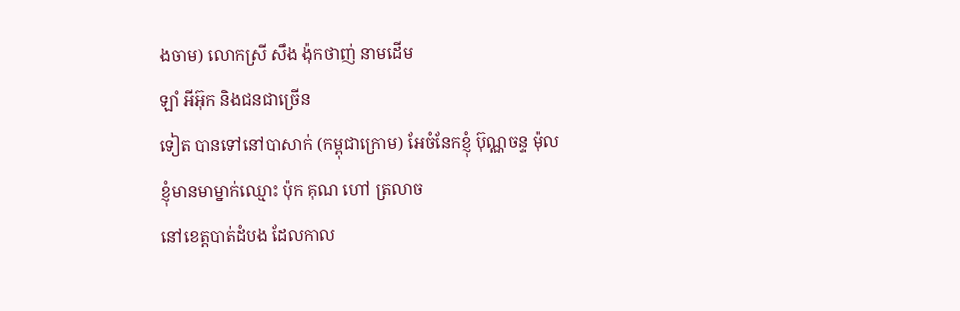ងចាម) លោកស្រី សឹង ង៉ុកថាញ់ នាមដើម
ឡាំ អីអ៊ុក និងជនជាច្រើន
ទៀត បានទៅនៅបាសាក់ (កម្ពុជាក្រោម) អែចំនែកខ្ញុំ ប៊ុណ្ណចន្ទ ម៉ុល
ខ្ញុំមានមាម្នាក់ឈ្មោះ ប៉ុក គុណ ហៅ ត្រលាច
នៅខេត្ដបាត់ដំបង ដែលកាល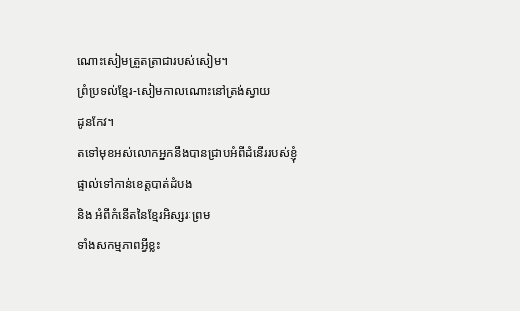ណោះសៀមត្រួតត្រាជារបស់សៀម។
ព្រំប្រទល់ខ្មែរ-សៀមកាលណោះនៅត្រង់ស្វាយ
ដូនកែវ។
តទៅមុខអស់លោកអ្នកនឹងបានជ្រាបអំពីដំនើររបស់ខ្ញុំផ្ទាល់ទៅកាន់ខេត្ដបាត់ដំបង
និង អំពីកំនើតនៃខ្មែរអិស្សរៈព្រម
ទាំងសកម្មភាពអ្វីខ្លះ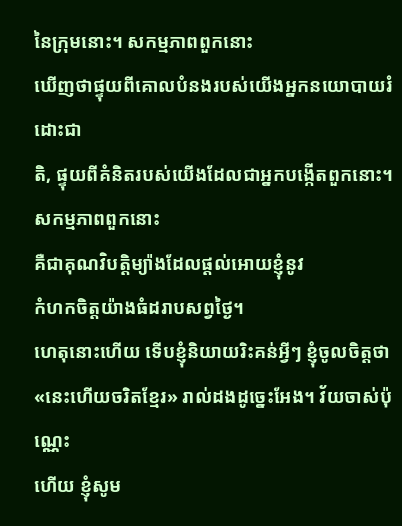នៃក្រុមនោះ។ សកម្មភាពពួកនោះ
ឃើញថាផ្ទុយពីគោលបំនងរបស់យើងអ្នកនយោបាយរំដោះជា
តិ, ផ្ទុយពីគំនិតរបស់យើងដែលជាអ្នកបង្កើតពួកនោះ។ សកម្មភាពពួកនោះ
គឺជាគុណវិបត្ដិម្យ៉ាងដែលផ្ដល់អោយខ្ញុំនូវ
កំហកចិត្ដយ៉ាងធំដរាបសព្វថ្ងៃ។
ហេតុនោះហើយ ទើបខ្ញុំនិយាយរិះគន់អ្វីៗ ខ្ញុំចូលចិត្ដថា
«នេះហើយចរិតខ្មែរ» រាល់ដងដូច្នេះអែង។ វ័យចាស់ប៉ុណ្ណេះ
ហើយ ខ្ញុំសូម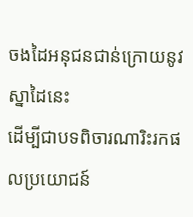ចងដៃអនុជនជាន់ក្រោយនូវស្នាដៃនេះ
ដើម្បីជាបទពិចារណារិះរកផលប្រយោជន៍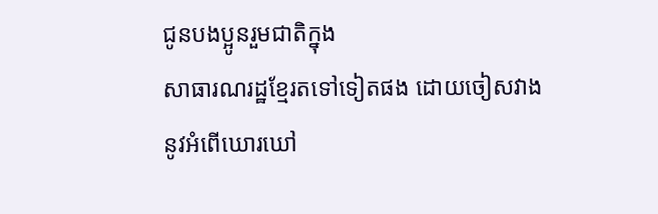ជូនបងប្អូនរួមជាតិក្នុង
សាធារណរដ្ឋខ្មែរតទៅទៀតផង ដោយចៀសវាងនូវអំពើឃោរឃៅ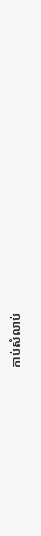កាប់សំលាប់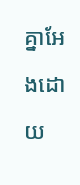គ្នាអែងដោយ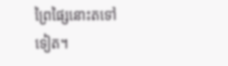ព្រៃផ្សៃនោះតទៅ
ទៀត។